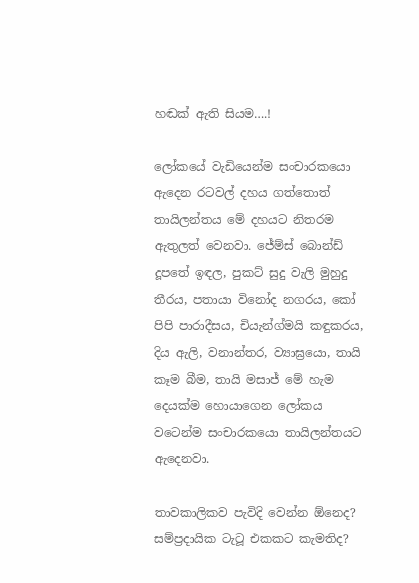හඬක් ඇති සියම….!

ලෝකයේ වැඩියෙන්ම සංචාරකයො ඇදෙන රටවල් දහය ගත්තොත් තායිලන්තය මේ දහයට නිතරම ඇතුලත් වෙනවා. ජේම්ස් බොන්ඩ් දූපතේ ඉඳල, පුකට් සුදු වැලි මුහුදු තීරය, පතායා විනෝද නගරය, කෝ පිපි පාරාදීසය, චියැන්ග්මයි කඳුකරය, දිය ඇලි, වනාන්තර, ව්‍යාඝ්‍රයො, තායි කෑම බීම, තායි මසාජ් මේ හැම දෙයක්ම හොයාගෙන ලෝකය වටෙන්ම සංචාරකයො තායිලන්තයට ඇදෙනවා.

තාවකාලිකව පැවිදි වෙන්න ඕනෙද? සම්ප්‍රදායික ටැටූ එකකට කැමතිද?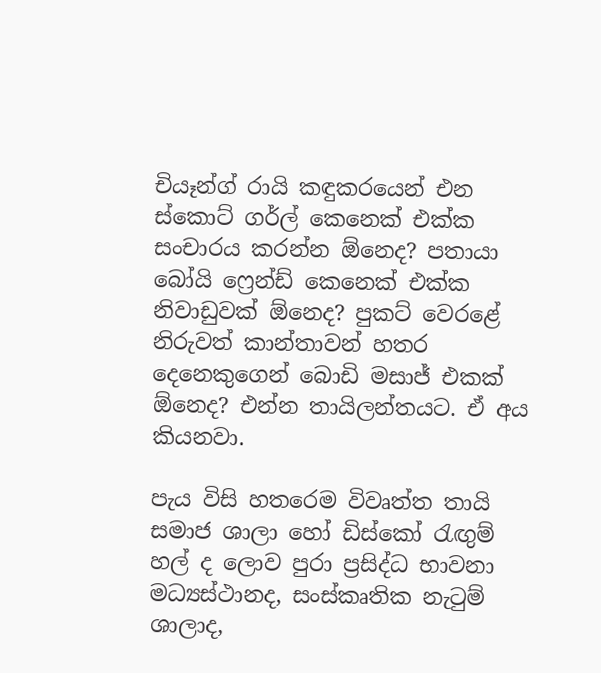චියෑන්ග් රායි කඳුකරයෙන් එන ස්කොට් ගර්ල් කෙනෙක් එක්ක සංචාරය කරන්න ඕනෙද? පතායා බෝයි ෆ්‍රෙන්ඩ් කෙනෙක් එක්ක නිවාඩුවක් ඕනෙද? පුකට් වෙරළේ නිරුවත් කාන්තාවන් හතර දෙනෙකුගෙන් බොඩි මසාජ් එකක් ඕනෙද? එන්න තායිලන්තයට. ඒ අය කියනවා.

පැය විසි හතරෙම විවෘත්ත තායි සමාජ ශාලා හෝ ඩිස්කෝ රැඟුම් හල් ද ලොව පුරා ප්‍රසිද්ධ භාවනා මධ්‍යස්ථානද, සංස්කෘතික නැටුම් ශාලාද,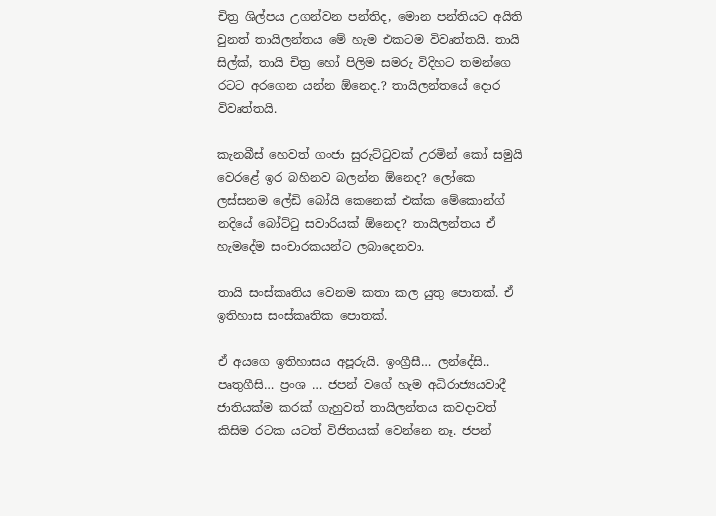චිත්‍ර ශිල්පය උගන්වන පන්තිද, මොන පන්තියට අයිති වුනත් තායිලන්තය මේ හැම එකටම විවෘත්තයි. තායි සිල්ක්, තායි චිත්‍ර හෝ පිලිම සමරු විදිහට තමන්ගෙ රටට අරගෙන යන්න ඕනෙද.? තායිලන්තයේ දොර විවෘත්තයි.

කැනබීස් හෙවත් ගංජා සුරුට්ටුවක් උරමින් කෝ සමුයි වෙරළේ ඉර බහිනව බලන්න ඕනෙද? ලෝකෙ ලස්සනම ලේඩි බෝයි කෙනෙක් එක්ක මේකොන්ග් නදියේ බෝට්ටු සවාරියක් ඕනෙද? තායිලන්තය ඒ හැමදේම සංචාරකයන්ට ලබාදෙනවා.

තායි සංස්කෘතිය වෙනම කතා කල යුතු පොතක්. ඒ ඉතිහාස සංස්කෘතික පොතක්.

ඒ අයගෙ ඉතිහාසය අපූරුයි. ඉංග්‍රීසී… ලන්දේසි.. පෘතුගීසි… ප්‍රංශ … ජපන් වගේ හැම අධිරාජ්‍යයවාදී ජාතියක්ම කරක් ගැහුවත් තායිලන්තය කවදාවත් කිසිම රටක යටත් විජිතයක් වෙන්නෙ නෑ. ජපන්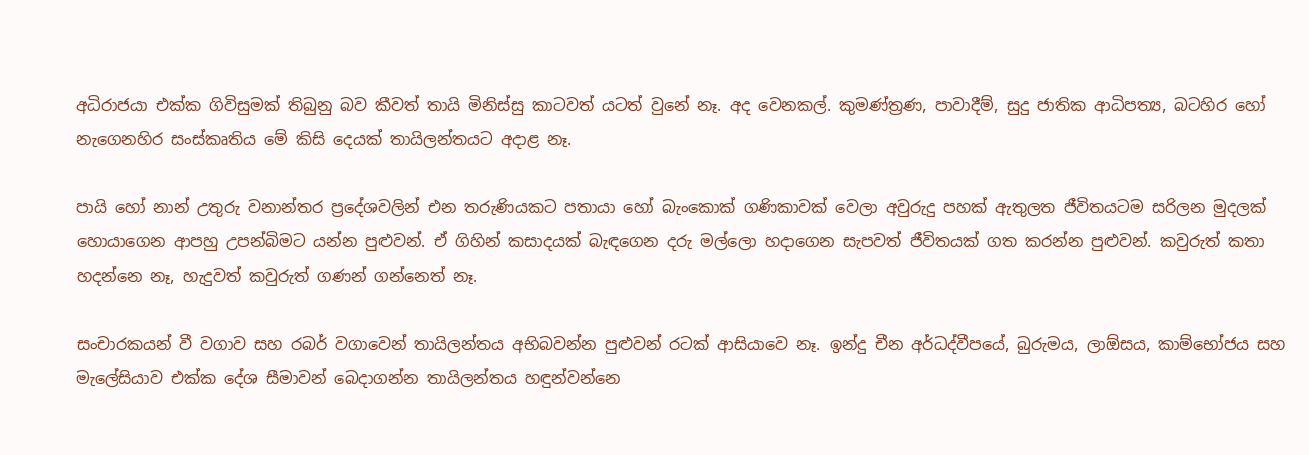අධිරාජයා එක්ක ගිවිසුමක් තිබුනු බව කීවත් තායි මිනිස්සු කාටවත් යටත් වුනේ නෑ. අද වෙනකල්. කුමණ්ත්‍රණ, පාවාදීම්, සුදු ජාතික ආධිපත්‍ය, බටහිර හෝ නැගෙනහිර සංස්කෘතිය මේ කිසි දෙයක් තායිලන්තයට අදාළ නෑ.

පායි හෝ නාන් උතුරු වනාන්තර ප්‍රදේශවලින් එන තරුණියකට පතායා හෝ බැංකොක් ගණිකාවක් වෙලා අවුරුදු පහක් ඇතුලත ජීවිතයටම සරිලන මුදලක් හොයාගෙන ආපහු උපන්බිමට යන්න පුළුවන්. ඒ ගිහින් කසාදයක් බැඳගෙන දරු මල්ලො හදාගෙන සැපවත් ජීවිතයක් ගත කරන්න පුළුවන්. කවුරුත් කතා හදන්නෙ නෑ, හැදුවත් කවුරුත් ගණන් ගන්නෙත් නෑ.

සංචාරකයන් වී වගාව සහ රබර් වගාවෙන් තායිලන්තය අභිබවන්න පුළුවන් රටක් ආසියාවෙ නෑ. ඉන්දු චීන අර්ධද්වීපයේ, බුරුමය, ලාඕසය, කාම්භෝජය සහ මැලේසියාව එක්ක දේශ සීමාවන් බෙදාගන්න තායිලන්තය හඳුන්වන්නෙ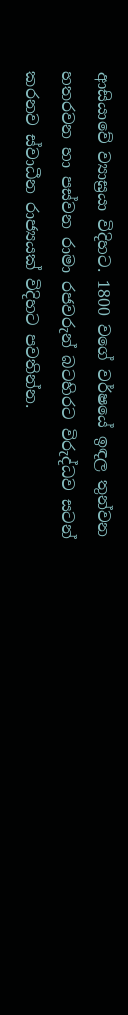ආසියාවේ ව්‍යාඝ්‍රයා විදිහට. 1800 වගේ වර්ෂයේ ඉඳල තුන්වන හතරවන හා පස්වන රාමා රජවරුන් බටහිරට විරුද්ධව සටන් කරනව ස්වාධීන රාජ්‍යයක් විදිහට පවතින්න.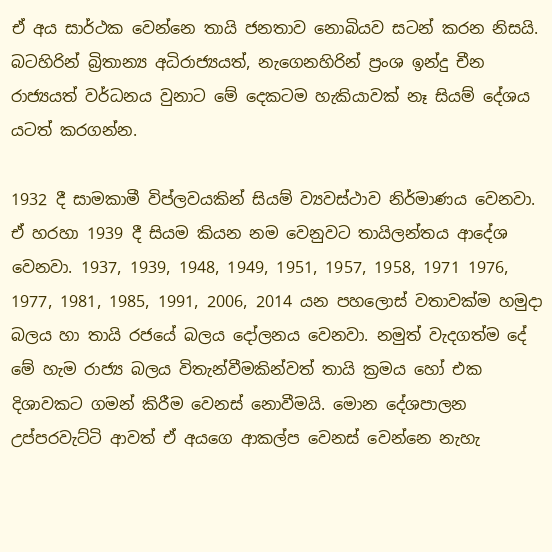ඒ අය සාර්ථක වෙන්නෙ තායි ජනතාව නොබියව සටන් කරන නිසයි. බටහිරින් බ්‍රිතාන්‍ය අධිරාජ්‍යයත්, නැගෙනහිරින් ප්‍රංශ ඉන්දු චීන රාජ්‍යයත් වර්ධනය වුනාට මේ දෙකටම හැකියාවක් නෑ සියම් දේශය යටත් කරගන්න.

1932 දී සාමකාමී විප්ලවයකින් සියම් ව්‍යවස්ථාව නිර්මාණය වෙනවා. ඒ හරහා 1939 දී සියම කියන නම වෙනුවට තායිලන්තය ආදේශ වෙනවා. 1937, 1939, 1948, 1949, 1951, 1957, 1958, 1971 1976, 1977, 1981, 1985, 1991, 2006, 2014 යන පහලොස් වතාවක්ම හමුදා බලය හා තායි රජයේ බලය දෝලනය වෙනවා. නමුත් වැදගත්ම දේ මේ හැම රාජ්‍ය බලය විතැන්වීමකින්වත් තායි ක්‍රමය හෝ එක දිශාවකට ගමන් කිරීම වෙනස් නොවීමයි. මොන දේශපාලන උප්පරවැට්ටි ආවත් ඒ අයගෙ ආකල්ප වෙනස් වෙන්නෙ නැහැ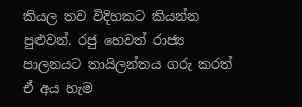කියල තව විදිහකට කියන්න පුළුවන්. රජු හෙවත් රාජ්‍ය පාලනයට තායිලන්තය ගරු කරත් ඒ අය හැම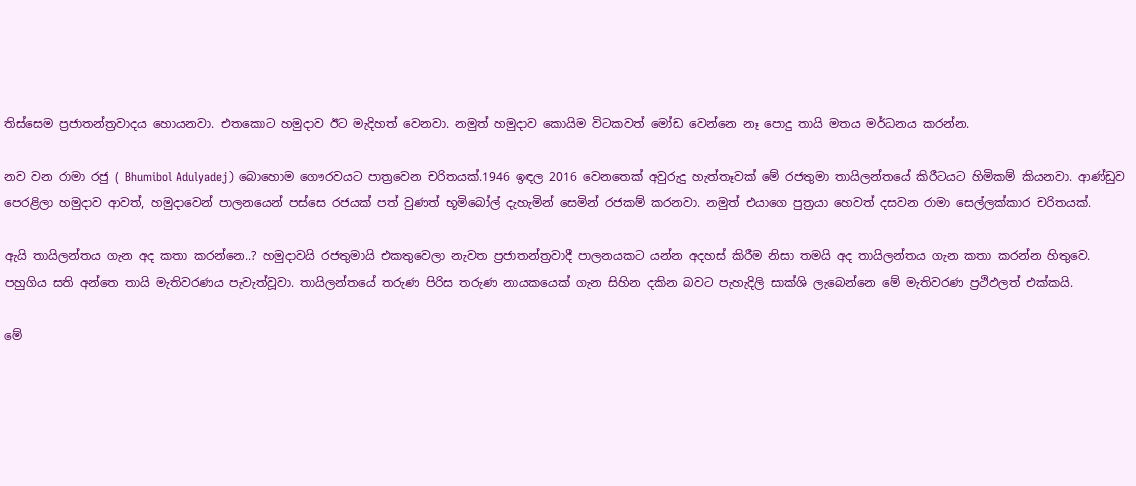තිස්සෙම ප්‍රජාතන්ත්‍රවාදය හොයනවා. එතකොට හමුදාව ඊට මැදිහත් වෙනවා. නමුත් හමුදාව කොයිම විටකවත් මෝඩ වෙන්නෙ නෑ පොදු තායි මතය මර්ධනය කරන්න.

නව වන රාමා රජු ( Bhumibol Adulyadej) බොහොම ගෞරවයට පාත්‍රවෙන චරිතයක්.1946 ඉඳල 2016 වෙනතෙක් අවුරුදු හැත්තෑවක් මේ රජතුමා තායිලන්තයේ කිරීටයට හිමිකම් කියනවා. ආණ්ඩුව පෙරළිලා හමුදාව ආවත්, හමුදාවෙන් පාලනයෙන් පස්සෙ රජයක් පත් වුණත් භූමිබෝල් දැහැමින් සෙමින් රජකම් කරනවා. නමුත් එයාගෙ පුත්‍රයා හෙවත් දසවන රාමා සෙල්ලක්කාර චරිතයක්.

ඇයි තායිලන්තය ගැන අද කතා කරන්නෙ..? හමුදාවයි රජතුමායි එකතුවෙලා නැවත ප්‍රජාතන්ත්‍රවාදී පාලනයකට යන්න අදහස් කිරීම නිසා තමයි අද තායිලන්තය ගැන කතා කරන්න හිතුවෙ. පහුගිය සති අන්තෙ තායි මැතිවරණය පැවැත්වූවා. තායිලන්තයේ තරුණ පිරිස තරුණ නායකයෙක් ගැන සිහින දකින බවට පැහැදිලි සාක්ශි ලැබෙන්නෙ මේ මැතිවරණ ප්‍රථිඵලත් එක්කයි.

මේ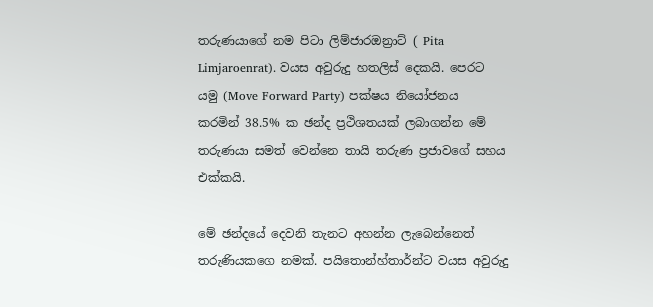තරුණයාගේ නම පිටා ලිම්ජාරඔන්‍රාට් ( Pita Limjaroenrat). වයස අවුරුදු හතලිස් දෙකයි. පෙරට යමු (Move Forward Party) පක්ෂය නියෝජනය කරමින් 38.5% ක ඡන්ද ප්‍රථිශතයක් ලබාගන්න මේ තරුණයා සමත් වෙන්නෙ තායි තරුණ ප්‍රජාවගේ සහය එක්කයි.

මේ ඡන්දයේ දෙවනි තැනට අහන්න ලැබෙන්නෙත් තරුණියකගෙ නමක්. පයිතොන්හ්තාර්න්ට වයස අවුරුදු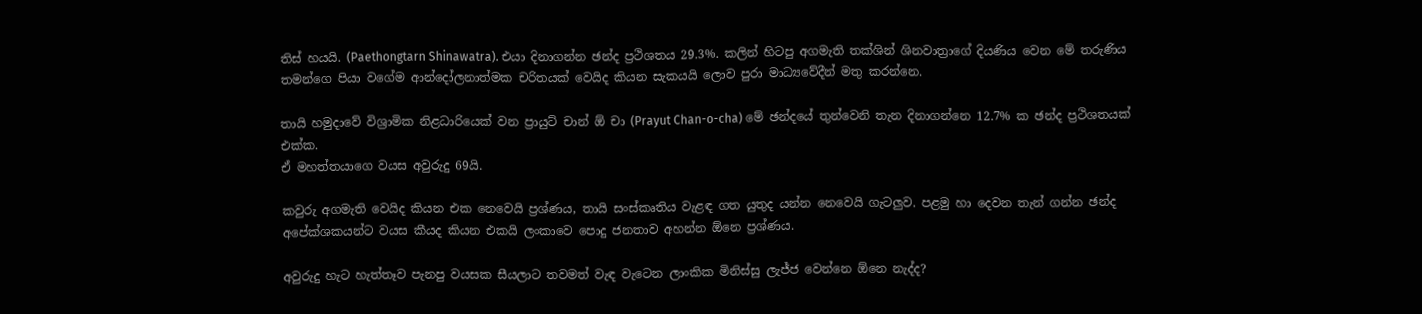තිස් හයයි. (Paethongtarn Shinawatra). එයා දිනාගන්න ඡන්ද ප්‍රථිශතය 29.3%. කලින් හිටපු අගමැති තක්ශින් ශිනවාත්‍රාගේ දියණිය වෙන මේ තරුණිය තමන්ගෙ පියා වගේම ආන්දෝලනාත්මක චරිතයක් වෙයිද කියන සැකයයි ලොව පුරා මාධ්‍යවේදීන් මතු කරන්නෙ.

තායි හමුදාවේ විශ්‍රාමික නිළධාරියෙක් වන ප්‍රායුට් චාන් ඕ චා (Prayut Chan-o-cha) මේ ඡන්දයේ තුන්වෙනි තැන දිනාගන්නෙ 12.7% ක ඡන්ද ප්‍රථිශතයක් එක්ක.
ඒ මහත්තයාගෙ වයස අවුරුදු 69යි.

කවුරු අගමැති වෙයිද කියන එක නෙවෙයි ප්‍රශ්ණය, තායි සංස්කෘතිය වැළඳ ගත යුතුද යන්න නෙවෙයි ගැටලුව. පළමු හා දෙවන තැන් ගන්න ඡන්ද අපේක්ශකයන්ට වයස කීයද කියන එකයි ලංකාවෙ පොදු ජනතාව අහන්න ඕනෙ ප්‍රශ්ණය.

අවුරුදු හැට හැත්තෑව පැනපු වයසක සීයලාට තවමත් වැඳ වැටෙන ලාංකික මිනිස්සු ලැජ්ජ වෙන්නෙ ඕනෙ නැද්ද?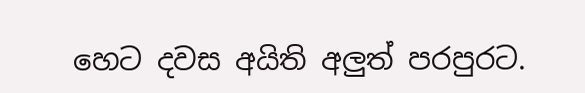හෙට දවස අයිති අලුත් පරපුරට.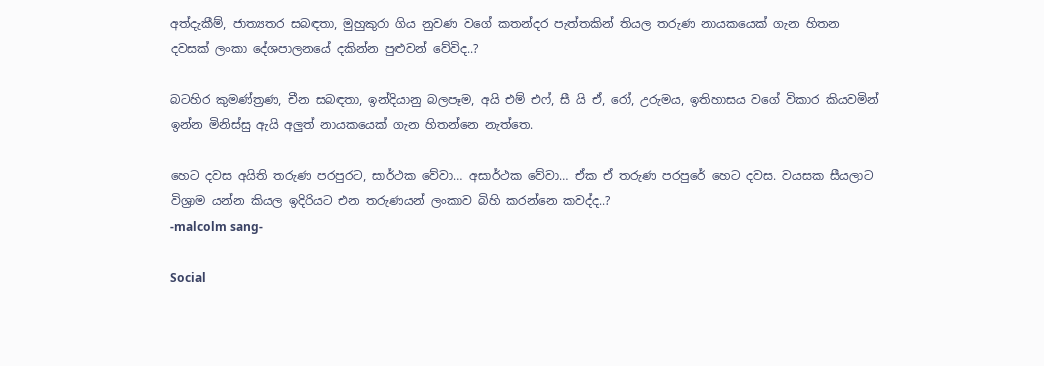අත්දැකීම්, ජාත්‍යතර සබඳතා, මුහුකුරා ගිය නුවණ වගේ කතන්දර පැත්තකින් තියල තරුණ නායකයෙක් ගැන හිතන දවසක් ලංකා දේශපාලනයේ දකින්න පුළුවන් වේවිද..?

බටහිර කුමණ්ත්‍රණ, චීන සබඳතා, ඉන්දියානු බලපෑම, අයි එම් එෆ්, සී යි ඒ, රෝ, උරුමය, ඉතිහාසය වගේ විකාර කියවමින් ඉන්න මිනිස්සු ඇයි අලුත් නායකයෙක් ගැන හිතන්නෙ නැත්තෙ.

හෙට දවස අයිති තරුණ පරපුරට, සාර්ථක වේවා… අසාර්ථක වේවා… ඒක ඒ තරුණ පරපුරේ හෙට දවස. වයසක සීයලාට විශ්‍රාම යන්න කියල ඉදිරියට එන තරුණයන් ලංකාව බිහි කරන්නෙ කවද්ද..?
-malcolm sang-

Social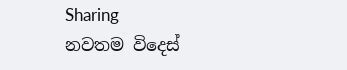Sharing
නවතම විදෙස්